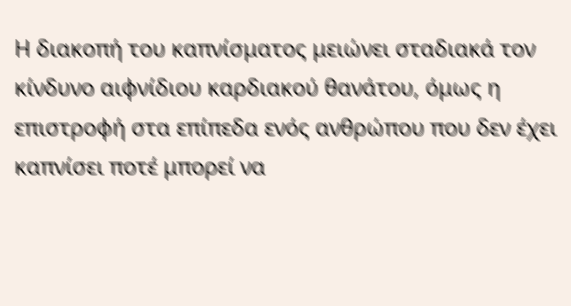Η διακοπή του καπνίσματος μειώνει σταδιακά τον κίνδυνο αιφνίδιου καρδιακού θανάτου, όμως η επιστροφή στα επίπεδα ενός ανθρώπου που δεν έχει καπνίσει ποτέ μπορεί να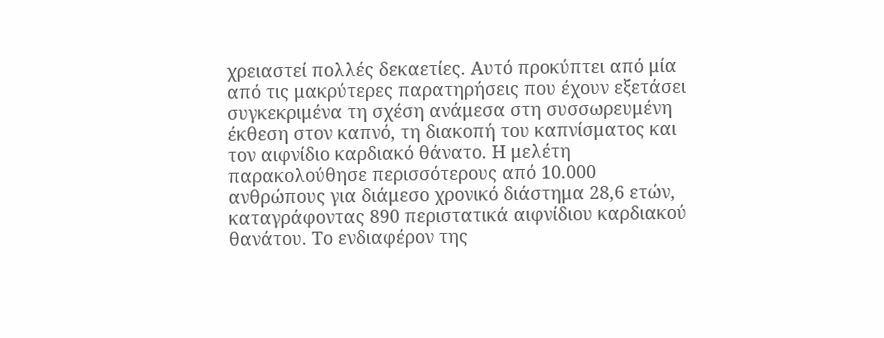χρειαστεί πολλές δεκαετίες. Αυτό προκύπτει από μία από τις μακρύτερες παρατηρήσεις που έχουν εξετάσει συγκεκριμένα τη σχέση ανάμεσα στη συσσωρευμένη έκθεση στον καπνό, τη διακοπή του καπνίσματος και τον αιφνίδιο καρδιακό θάνατο. Η μελέτη παρακολούθησε περισσότερους από 10.000 ανθρώπους για διάμεσο χρονικό διάστημα 28,6 ετών, καταγράφοντας 890 περιστατικά αιφνίδιου καρδιακού θανάτου. Το ενδιαφέρον της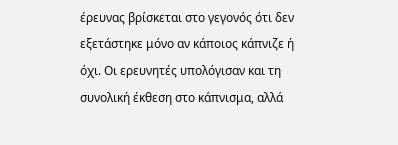έρευνας βρίσκεται στο γεγονός ότι δεν εξετάστηκε μόνο αν κάποιος κάπνιζε ή όχι. Οι ερευνητές υπολόγισαν και τη συνολική έκθεση στο κάπνισμα, αλλά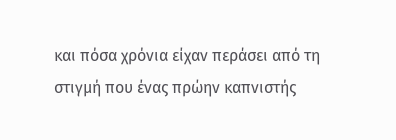και πόσα χρόνια είχαν περάσει από τη στιγμή που ένας πρώην καπνιστής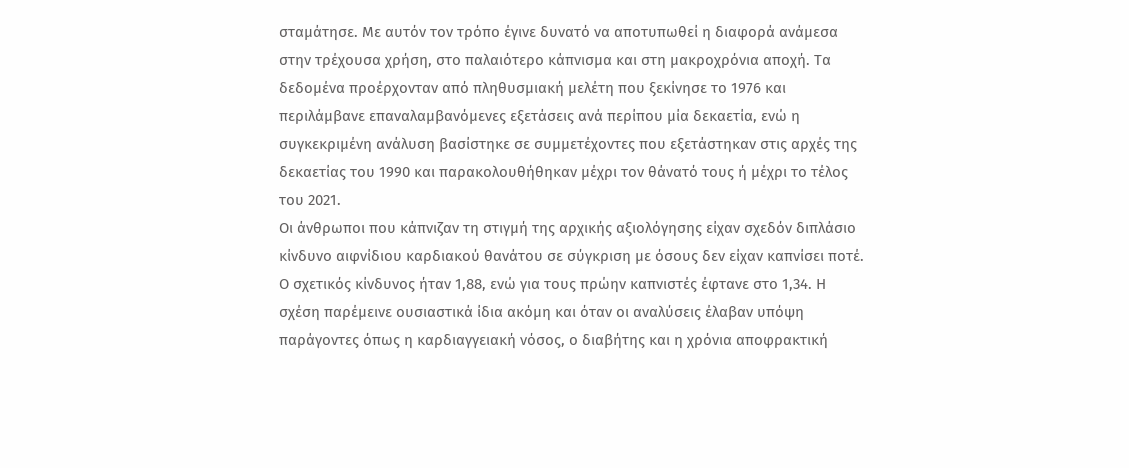σταμάτησε. Με αυτόν τον τρόπο έγινε δυνατό να αποτυπωθεί η διαφορά ανάμεσα στην τρέχουσα χρήση, στο παλαιότερο κάπνισμα και στη μακροχρόνια αποχή. Τα δεδομένα προέρχονταν από πληθυσμιακή μελέτη που ξεκίνησε το 1976 και περιλάμβανε επαναλαμβανόμενες εξετάσεις ανά περίπου μία δεκαετία, ενώ η συγκεκριμένη ανάλυση βασίστηκε σε συμμετέχοντες που εξετάστηκαν στις αρχές της δεκαετίας του 1990 και παρακολουθήθηκαν μέχρι τον θάνατό τους ή μέχρι το τέλος του 2021.
Οι άνθρωποι που κάπνιζαν τη στιγμή της αρχικής αξιολόγησης είχαν σχεδόν διπλάσιο κίνδυνο αιφνίδιου καρδιακού θανάτου σε σύγκριση με όσους δεν είχαν καπνίσει ποτέ. Ο σχετικός κίνδυνος ήταν 1,88, ενώ για τους πρώην καπνιστές έφτανε στο 1,34. Η σχέση παρέμεινε ουσιαστικά ίδια ακόμη και όταν οι αναλύσεις έλαβαν υπόψη παράγοντες όπως η καρδιαγγειακή νόσος, ο διαβήτης και η χρόνια αποφρακτική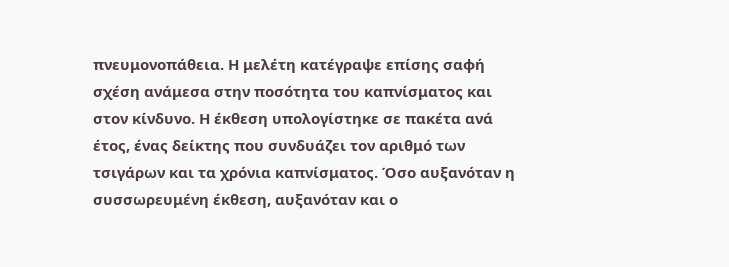πνευμονοπάθεια. Η μελέτη κατέγραψε επίσης σαφή σχέση ανάμεσα στην ποσότητα του καπνίσματος και στον κίνδυνο. Η έκθεση υπολογίστηκε σε πακέτα ανά έτος, ένας δείκτης που συνδυάζει τον αριθμό των τσιγάρων και τα χρόνια καπνίσματος. Όσο αυξανόταν η συσσωρευμένη έκθεση, αυξανόταν και ο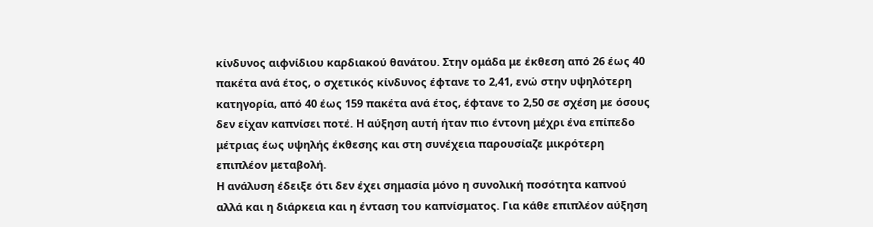κίνδυνος αιφνίδιου καρδιακού θανάτου. Στην ομάδα με έκθεση από 26 έως 40 πακέτα ανά έτος, ο σχετικός κίνδυνος έφτανε το 2,41, ενώ στην υψηλότερη κατηγορία, από 40 έως 159 πακέτα ανά έτος, έφτανε το 2,50 σε σχέση με όσους δεν είχαν καπνίσει ποτέ. Η αύξηση αυτή ήταν πιο έντονη μέχρι ένα επίπεδο μέτριας έως υψηλής έκθεσης και στη συνέχεια παρουσίαζε μικρότερη επιπλέον μεταβολή.
Η ανάλυση έδειξε ότι δεν έχει σημασία μόνο η συνολική ποσότητα καπνού αλλά και η διάρκεια και η ένταση του καπνίσματος. Για κάθε επιπλέον αύξηση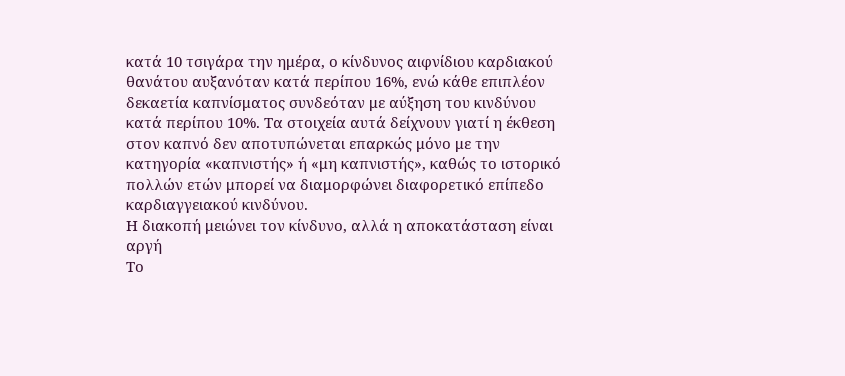κατά 10 τσιγάρα την ημέρα, ο κίνδυνος αιφνίδιου καρδιακού θανάτου αυξανόταν κατά περίπου 16%, ενώ κάθε επιπλέον δεκαετία καπνίσματος συνδεόταν με αύξηση του κινδύνου κατά περίπου 10%. Τα στοιχεία αυτά δείχνουν γιατί η έκθεση στον καπνό δεν αποτυπώνεται επαρκώς μόνο με την κατηγορία «καπνιστής» ή «μη καπνιστής», καθώς το ιστορικό πολλών ετών μπορεί να διαμορφώνει διαφορετικό επίπεδο καρδιαγγειακού κινδύνου.
Η διακοπή μειώνει τον κίνδυνο, αλλά η αποκατάσταση είναι αργή
Το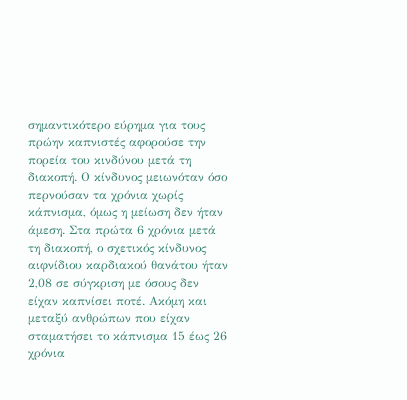σημαντικότερο εύρημα για τους πρώην καπνιστές αφορούσε την πορεία του κινδύνου μετά τη διακοπή. Ο κίνδυνος μειωνόταν όσο περνούσαν τα χρόνια χωρίς κάπνισμα, όμως η μείωση δεν ήταν άμεση. Στα πρώτα 6 χρόνια μετά τη διακοπή, ο σχετικός κίνδυνος αιφνίδιου καρδιακού θανάτου ήταν 2,08 σε σύγκριση με όσους δεν είχαν καπνίσει ποτέ. Ακόμη και μεταξύ ανθρώπων που είχαν σταματήσει το κάπνισμα 15 έως 26 χρόνια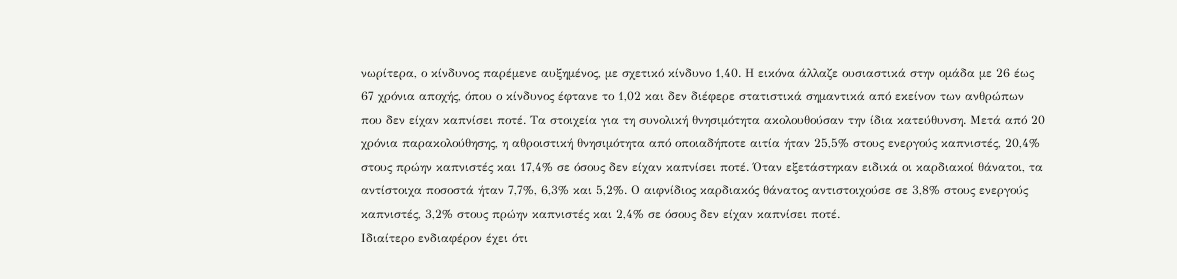νωρίτερα, ο κίνδυνος παρέμενε αυξημένος, με σχετικό κίνδυνο 1,40. Η εικόνα άλλαζε ουσιαστικά στην ομάδα με 26 έως 67 χρόνια αποχής, όπου ο κίνδυνος έφτανε το 1,02 και δεν διέφερε στατιστικά σημαντικά από εκείνον των ανθρώπων που δεν είχαν καπνίσει ποτέ. Τα στοιχεία για τη συνολική θνησιμότητα ακολουθούσαν την ίδια κατεύθυνση. Μετά από 20 χρόνια παρακολούθησης, η αθροιστική θνησιμότητα από οποιαδήποτε αιτία ήταν 25,5% στους ενεργούς καπνιστές, 20,4% στους πρώην καπνιστές και 17,4% σε όσους δεν είχαν καπνίσει ποτέ. Όταν εξετάστηκαν ειδικά οι καρδιακοί θάνατοι, τα αντίστοιχα ποσοστά ήταν 7,7%, 6,3% και 5,2%. Ο αιφνίδιος καρδιακός θάνατος αντιστοιχούσε σε 3,8% στους ενεργούς καπνιστές, 3,2% στους πρώην καπνιστές και 2,4% σε όσους δεν είχαν καπνίσει ποτέ.
Ιδιαίτερο ενδιαφέρον έχει ότι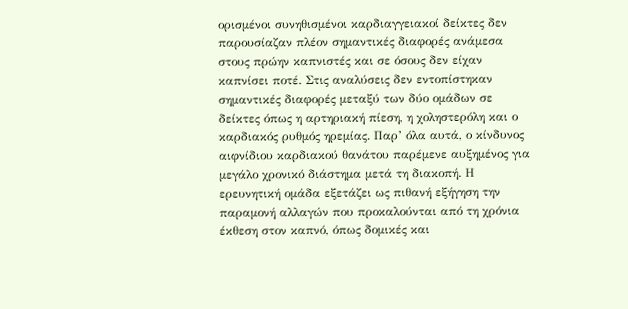ορισμένοι συνηθισμένοι καρδιαγγειακοί δείκτες δεν παρουσίαζαν πλέον σημαντικές διαφορές ανάμεσα στους πρώην καπνιστές και σε όσους δεν είχαν καπνίσει ποτέ. Στις αναλύσεις δεν εντοπίστηκαν σημαντικές διαφορές μεταξύ των δύο ομάδων σε δείκτες όπως η αρτηριακή πίεση, η χοληστερόλη και ο καρδιακός ρυθμός ηρεμίας. Παρ’ όλα αυτά, ο κίνδυνος αιφνίδιου καρδιακού θανάτου παρέμενε αυξημένος για μεγάλο χρονικό διάστημα μετά τη διακοπή. Η ερευνητική ομάδα εξετάζει ως πιθανή εξήγηση την παραμονή αλλαγών που προκαλούνται από τη χρόνια έκθεση στον καπνό, όπως δομικές και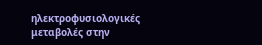ηλεκτροφυσιολογικές μεταβολές στην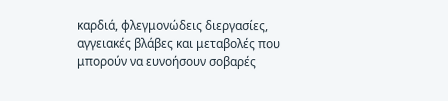καρδιά, φλεγμονώδεις διεργασίες, αγγειακές βλάβες και μεταβολές που μπορούν να ευνοήσουν σοβαρές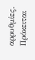αρρυθμίες. Πρόκειται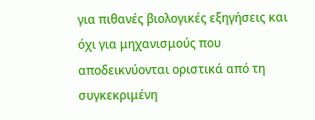για πιθανές βιολογικές εξηγήσεις και όχι για μηχανισμούς που αποδεικνύονται οριστικά από τη συγκεκριμένη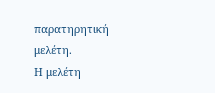παρατηρητική μελέτη.
Η μελέτη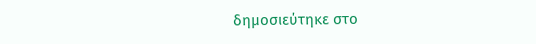δημοσιεύτηκε στο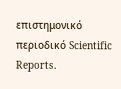επιστημονικό περιοδικό Scientific Reports.